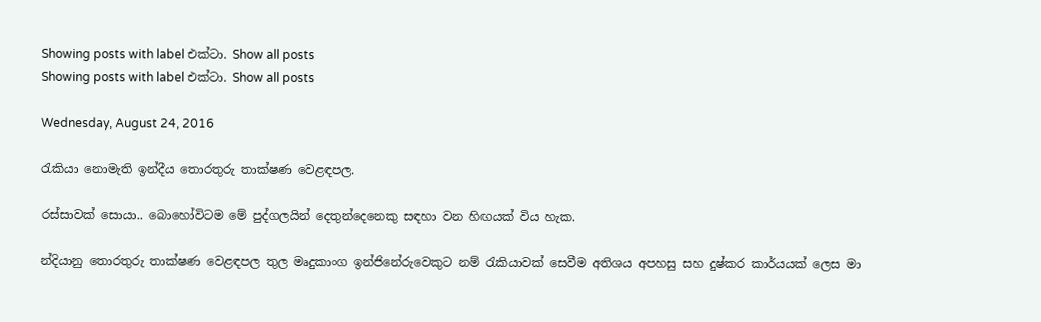Showing posts with label එක්ටා. Show all posts
Showing posts with label එක්ටා. Show all posts

Wednesday, August 24, 2016

රැකියා නොමැති ඉන්දීය තොරතුරු තාක්ෂණ වෙළඳපල.

රස්සාවක් සොයා.. බොහෝවිටම මේ පුද්ගලයින් දෙතුන්දෙනෙකු සඳහා වන හිඟයක් විය හැක.

න්දියානු තොරතුරු තාක්ෂණ වෙළඳපල තුල මෘදුකාංග ඉන්ජිනේරුවෙකුට නම් රැකියාවක් සෙවීම අතිශය අපහසු සහ දුෂ්කර කාර්යයක් ලෙස මා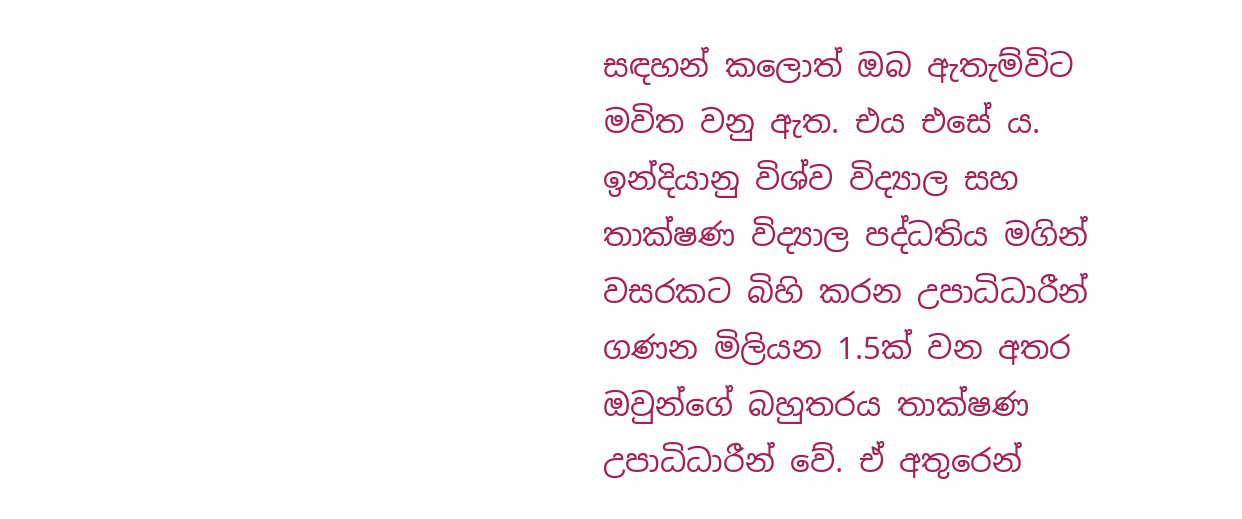සඳහන් කලොත් ඔබ ඇතැම්විට මවිත වනු ඇත. එය එසේ ය.  ඉන්දියානු විශ්ව විද්‍යාල සහ තාක්ෂණ විද්‍යාල පද්ධතිය මගින් වසරකට බිහි කරන උපාධිධාරීන් ගණන මිලියන 1.5ක් වන අතර ඔවුන්ගේ බහුතරය තාක්ෂණ උපාධිධාරීන් වේ. ඒ අතුරෙන්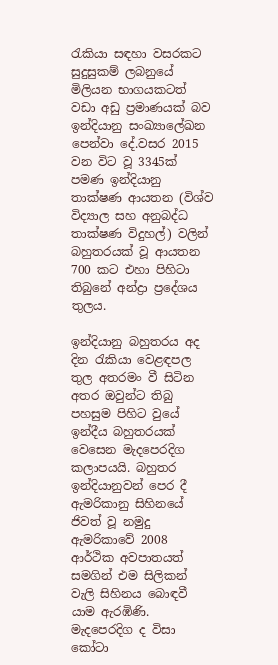රැකියා සඳහා වසරකට සුදුසුකම් ලබනුයේ මිලියන භාගයකටත් වඩා අඩු ප්‍රමාණයක් බව ඉන්දියානු සංඛ්‍යාලේඛන පෙන්වා දේ.වසර 2015 වන විට වූ 3345ක් පමණ ඉන්දියානු තාක්ෂණ ආයතන (විශ්ව විද්‍යාල සහ අනුබද්ධ තාක්ෂණ විදුහල්) වලින් බහුතරයක් වූ ආයතන 700 කට එහා පිහිටා තිබුනේ අන්ද්‍රා ප්‍රදේශය තුලය.

ඉන්දියානු බහුතරය අද දින රැකියා වෙළඳපල තුල අතරමං වී සිටින අතර ඔවුන්ට තිබු පහසුම පිහිට වුයේ ඉන්දීය බහුතරයක් වෙසෙන මැදපෙරදිග කලාපයයි. බහුතර ඉන්දියානුවන් පෙර දී ඇමරිකානු සිහිනයේ ජිවත් වූ නමුදු ඇමරිකාවේ 2008 ආර්ථික අවපාතයත් සමගින් එම සිලිකන් වැලි සිහිනය බොඳවී යාම ඇරඹිණි. මැදපෙරදිග ද විසා කෝටා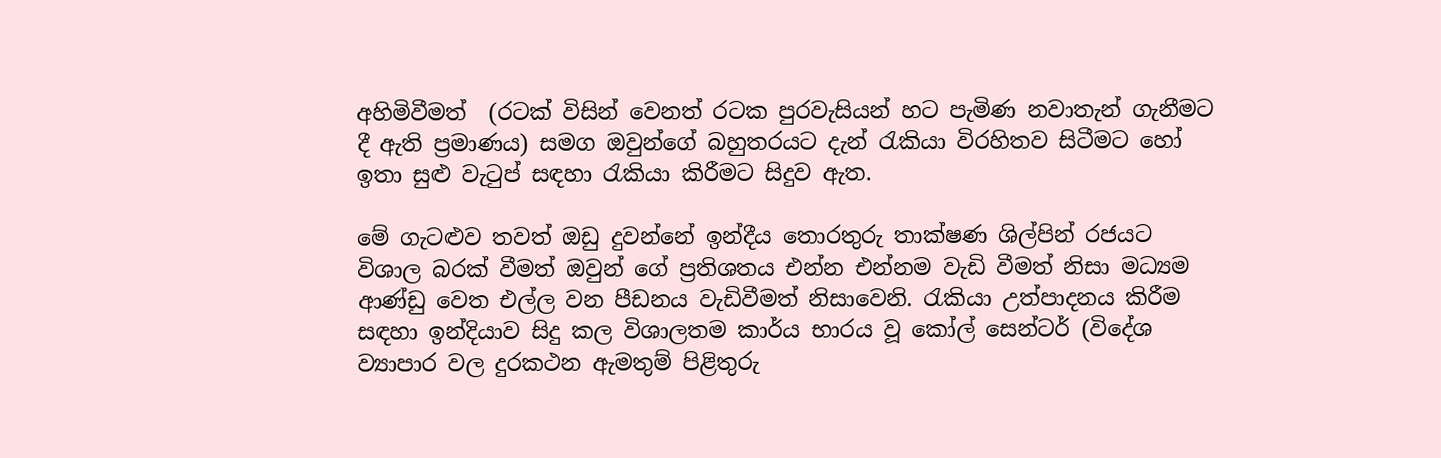අහිමිවීමත්  (රටක් විසින් වෙනත් රටක පුරවැසියන් හට පැමිණ නවාතැන් ගැනීමට දී ඇති ප්‍රමාණය) සමග ඔවුන්ගේ බහුතරයට දැන් රැකියා විරහිතව සිටීමට හෝ ඉතා සුළු වැටුප් සඳහා රැකියා කිරීමට සිදුව ඇත.

මේ ගැටළුව තවත් ඔඩු දුවන්නේ ඉන්දීය තොරතුරු තාක්ෂණ ශිල්පින් රජයට විශාල බරක් වීමත් ඔවුන් ගේ ප්‍රතිශතය එන්න එන්නම වැඩි වීමත් නිසා මධ්‍යම ආණ්ඩු වෙත එල්ල වන පීඩනය වැඩිවීමත් නිසාවෙනි. රැකියා උත්පාදනය කිරීම සඳහා ඉන්දියාව සිදු කල විශාලතම කාර්ය භාරය වූ කෝල් සෙන්ටර් (විදේශ ව්‍යාපාර වල දුරකථන ඇමතුම් පිළිතුරු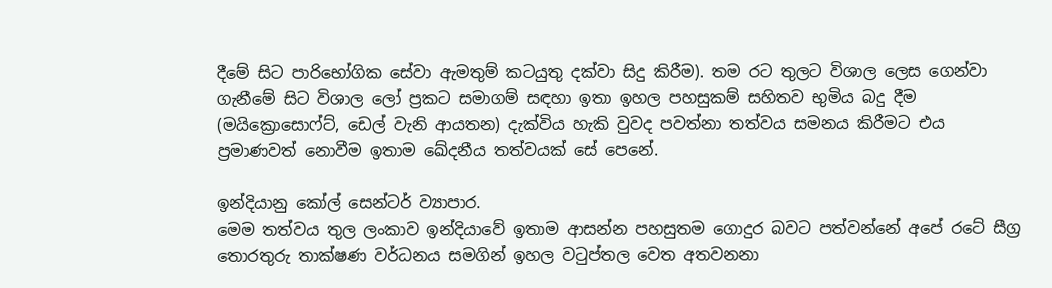දීමේ සිට පාරිභෝගික සේවා ඇමතුම් කටයුතු දක්වා සිදු කිරීම). තම රට තුලට විශාල ලෙස ගෙන්වා ගැනීමේ සිට විශාල ලෝ ප්‍රකට සමාගම් සඳහා ඉතා ඉහල පහසුකම් සහිතව භුමිය බදු දීම (මයික්‍රොසොෆ්ට්, ඩෙල් වැනි ආයතන) දැක්විය හැකි වුවද පවත්නා තත්වය සමනය කිරීමට එය ප්‍රමාණවත් නොවීම ඉතාම ඛේදනීය තත්වයක් සේ පෙනේ.

ඉන්දියානු කෝල් සෙන්ටර් ව්‍යාපාර.
මෙම තත්වය තුල ලංකාව ඉන්දියාවේ ඉතාම ආසන්න පහසුතම ගොදුර බවට පත්වන්නේ අපේ රටේ සීග්‍ර තොරතුරු තාක්ෂණ වර්ධනය සමගින් ඉහල වටුප්තල වෙත අතවනනා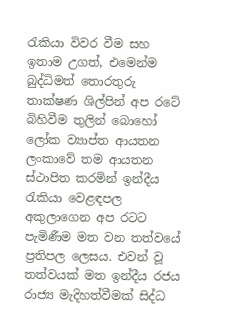රැකියා විවර වීම සහ ඉතාම උගත්, එමෙන්ම බුද්ධිමත් තොරතුරු තාක්ෂණ ශිල්පින් අප රටේ බිහිවීම තුලින් බොහෝ ලෝක ව්‍යාප්ත ආයතන ලංකාවේ තම ආයතන ස්ථාපිත කරමින් ඉන්දීය රැකියා වෙළඳපල අකුලාගෙන අප රටට පැමිණීම මත වන තත්වයේ ප්‍රතිපල ලෙසය. එවන් වූ තත්වයක් මත ඉන්දීය රජය රාජ්‍ය මැදිහත්වීමක් සිද්ධ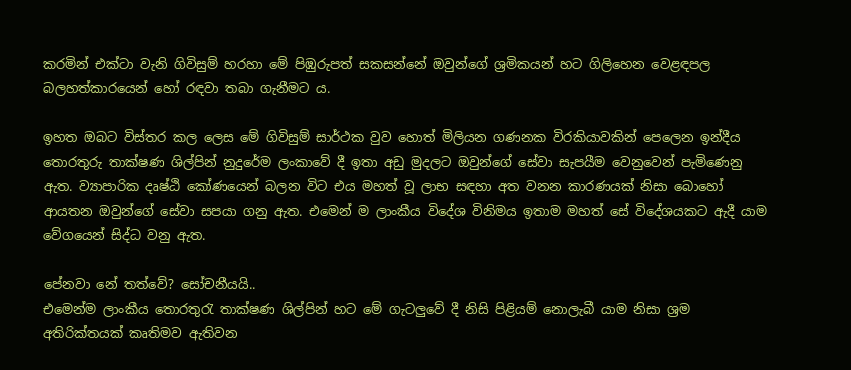කරමින් එක්ටා වැනි ගිවිසුම් හරහා මේ පිඹුරුපත් සකසන්නේ ඔවුන්ගේ ශ්‍රමිකයන් හට ගිලිහෙන වෙළඳපල බලහත්කාරයෙන් හෝ රඳවා තබා ගැනීමට ය.

ඉහත ඔබට විස්තර කල ලෙස මේ ගිවිසුම් සාර්ථක වුව හොත් මිලියන ගණනක විරකියාවකින් පෙලෙන ඉන්දීය තොරතුරු තාක්ෂණ ශිල්පින් නුදුරේම ලංකාවේ දී ඉතා අඩු මුදලට ඔවුන්ගේ සේවා සැපයීම වෙනුවෙන් පැමිණෙනු ඇත. ව්‍යාපාරික දෘෂ්ඨි කෝණයෙන් බලන විට එය මහත් වූ ලාභ සඳහා අත වනන කාරණයක් නිසා බොහෝ ආයතන ඔවුන්ගේ සේවා සපයා ගනු ඇත. එමෙන් ම ලාංකීය විදේශ විනිමය ඉතාම මහත් සේ විදේශයකට ඇදී යාම වේගයෙන් සිද්ධ වනු ඇත.

පේනවා නේ තත්වේ? සෝචනීයයි..
එමෙන්ම ලාංකීය තොරතුරැ තාක්ෂණ ශිල්පින් හට මේ ගැටලුවේ දී නිසි පිළියම් නොලැබී යාම නිසා ශ්‍රම අතිරික්තයක් කෘතිමව ඇතිවන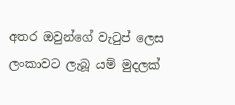අතර ඔවුන්ගේ වැටුප් ලෙස ලංකාවට ලැබූ යම් මුදලක්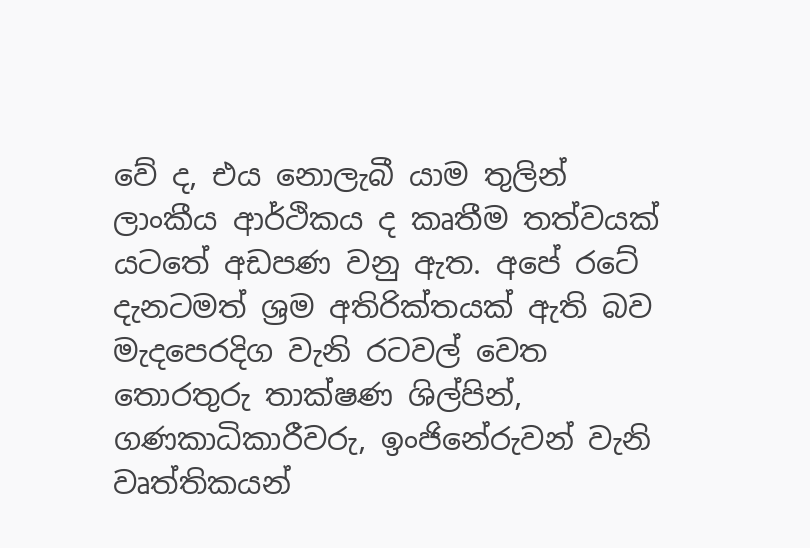වේ ද, එය නොලැබී යාම තුලින් ලාංකීය ආර්ථිකය ද කෘතීම තත්වයක් යටතේ අඩපණ වනු ඇත. අපේ රටේ දැනටමත් ශ්‍රම අතිරික්තයක් ඇති බව මැදපෙරදිග වැනි රටවල් වෙත තොරතුරු තාක්ෂණ ශිල්පින්, ගණකාධිකාරීවරු, ඉංජිනේරුවන් වැනි වෘත්තිකයන්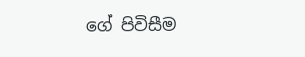ගේ පිවිසීම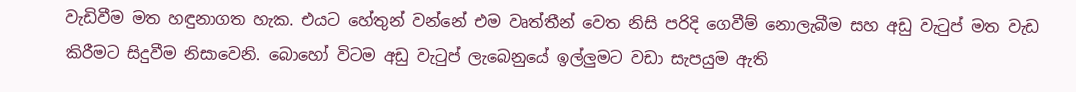වැඩිවීම මත හඳුනාගත හැක. එයට හේතුන් වන්නේ එම වෘත්තීන් වෙත නිසි පරිදි ගෙවීම් නොලැබීම සහ අඩු වැටුප් මත වැඩ කිරීමට සිදුවීම නිසාවෙනි. බොහෝ විටම අඩු වැටුප් ලැබෙනුයේ ඉල්ලුමට වඩා සැපයුම ඇති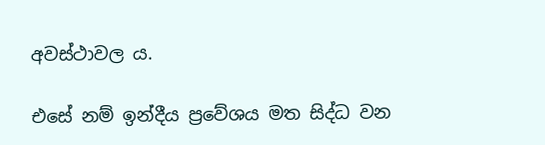අවස්ථාවල ය.

එසේ නම් ඉන්දීය ප්‍රවේශය මත සිද්ධ වන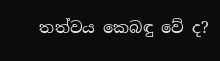තත්වය කෙබඳු වේ ද?